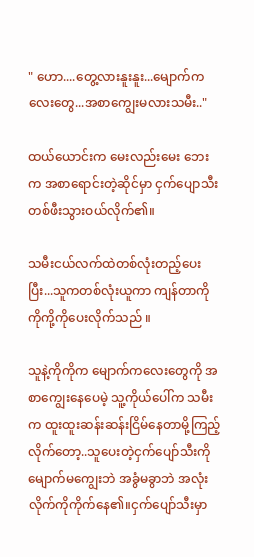" ဟော....တွေ့လားနူးနူး...မျောက်ကလေးတွေ...အစာကျွေးမလားသမီး.."

ထယ်ယောင်းက မေးလည်းမေး ဘေးက အစာရောင်းတဲ့ဆိုင်မှာ ငှက်ပျောသီးတစ်ဖီးသွားဝယ်လိုက်၏။

သမီးငယ်လက်ထဲတစ်လုံးတည့်ပေးပြီး...သူကတစ်လုံးယူကာ ကျန်တာကို ကိုကို့ကိုပေးလိုက်သည် ။

သူနဲ့ကိုကိုက မျောက်ကလေးတွေကို အစာကျွေးနေပေမဲ့ သူ့ကိုယ်ပေါ်က သမီးက ထူးထူးဆန်းဆန်းငြိမ်နေတာမို့ကြည့်လိုက်တော့..သူပေးတဲ့ငှက်ပျော်သီးကို မျောက်မကျွေးဘဲ အခွံမခွာဘဲ အလုံးလိုက်ကိုကိုက်နေ၏။ငှက်ပျော်သီးမှာ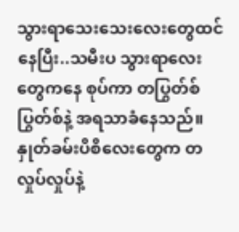သွားရာသေးသေးလေးတွေထင်နေပြီး..သမီးပ သွားရာလေးတွေကနေ စုပ်ကာ တပြွတ်စ်ပြွတ်စ်နဲ့ အရသာခံနေသည်။နှုတ်ခမ်းပိစိလေးတွေက တလှုပ်လှုပ်နဲ့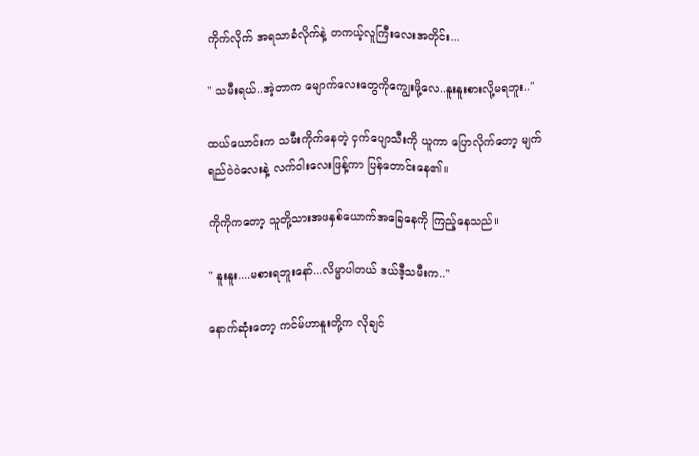ကိုက်လိုက် အရသာခံလိုက်နဲ့ တကယ့်လူကြီးလေးအတိုင်း...

" သမီးရယ်..အဲ့တာက မျောက်လေးတွေကိုကျွေးဖို့လေ..နူးနူးစားလို့မရဘူး.."

ထယ်ယောင်းက သမီးကိုက်နေတဲ့ ငှက်ပျောသီးကို ယူကာ ပြောလိုက်တော့ မျက်ရည်ဝဲဝဲလေးနဲ့ လက်ဝါးလေးဖြန့်ကာ ပြန်တောင်းနေ၏။

ကိုကိုကတော့ သူတို့သားအဖနှစ်ယောက်အခြေနေကို ကြည့်နေသည်။

" နူးနူး....မ‌စားရဘူးနော်...လိမ္မာပါတယ် ဒယ်ဒီ့သမီးက.."

နောက်ဆုံးတော့ ကင်မ်ဟာနူးတို့က လိုချင်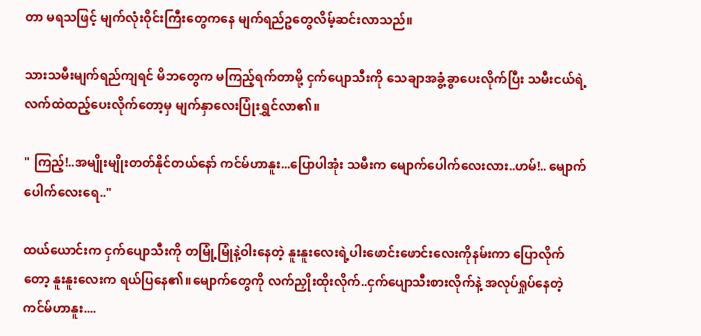တာ မရသဖြင့် မျက်လုံးဝိုင်းကြီးတွေကနေ မျက်ရည်ဥတွေလိမ့်ဆင်းလာသည်။

သားသမီးမျက်ရည်ကျရင် မိဘတွေက မကြည့်ရက်တာမို့ ငှက်ပျောသီးကို သေချာအခွံ့ခွာပေးလိုက်ပြီး သမီးငယ်ရဲ့လက်ထဲထည့်ပေးလိုက်တော့မှ မျက်နှာလေးပြုံးရွှင်လာ၏။

" ကြည့်!..အမျိုးမျိုးတတ်နိုင်တယ်နော် ကင်မ်ဟာနူး...ပြောပါအုံး သမီးက မျောက်ပေါက်လေးလား..ဟမ်!.. မျောက်ပေါက်လေးရေ.."

ထယ်ယောင်းက ငှက်ပျောသီးကို တမြုံ့မြုံနဲ့ဝါးနေတဲ့ နူးနူးလေးရဲ့ပါးဖောင်းဖောင်းလေးကိုနမ်းကာ ပြောလိုက်တော့ နူးနူးလေးက ရယ်ပြနေ၏။မျောက်တွေကို လက်ညှိုးထိုးလိုက်..ငှက်ပျောသီးစားလိုက်နဲ့ အလုပ်ရှုပ်နေတဲ့ ကင်မ်ဟာနူး....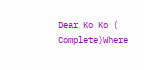Dear Ko Ko ( Complete)Where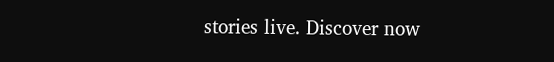stories live. Discover now